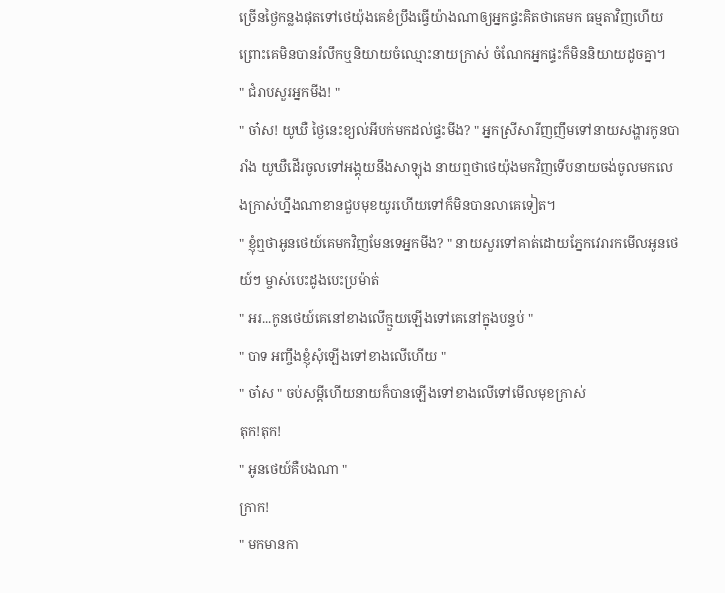ច្រើនថ្ងៃកន្លងផុតទៅថេយ៉ុងគេខំប្រឹងធ្វើយ៉ាងណាឲ្យអ្នកផ្ទះគិតថាគេមក ធម្មតាវិញហើយ ព្រោះគេមិនបានរំលឹកឬនិយាយចំឈ្មោះនាយក្រាស់ ចំណែកអ្នកផ្ទះក៏មិននិយាយដូចគ្នា។
" ជំរាបសួរអ្នកមីង! "
" ចា៎ស! យូឃឺ ថ្ងៃនេះខ្យល់អីបក់មកដល់ផ្ទះមីង? " អ្នកស្រីសារីញញឹមទៅនាយសង្ហារកូនបារាំង យូឃឺដើរចូលទៅអង្គុយនឹងសាឡុង នាយឮថាថេយ៉ុងមកវិញទើបនាយចង់ចូលមកលេងក្រាស់ហ្នឹងណាខានជួបមុខយូរហើយទៅក៏មិនបានលាគេទៀត។
" ខ្ញុំឮថាអូនថេយ៍គេមកវិញមែនទេអ្នកមីង? " នាយសួរទៅគាត់ដោយភ្នែកវេរារកមើលអូនថេយ៍ៗ ម្ចាស់បេះដូងបេះប្រម៉ាត់
" អរ...កូនថេយ៍គេនៅខាងលើក្មួយឡើងទៅគេនៅក្នុងបន្ទប់ "
" បាទ អញ្ចឹងខ្ញុំសុំឡើងទៅខាងលើហើយ "
" ចា៎ស " ចប់សម្ដីហើយនាយក៏បានឡើងទៅខាងលើទៅមើលមុខក្រាស់
តុក!តុក!
" អូនថេយ៍គឺបងណា "
ក្រាក!
" មកមានកា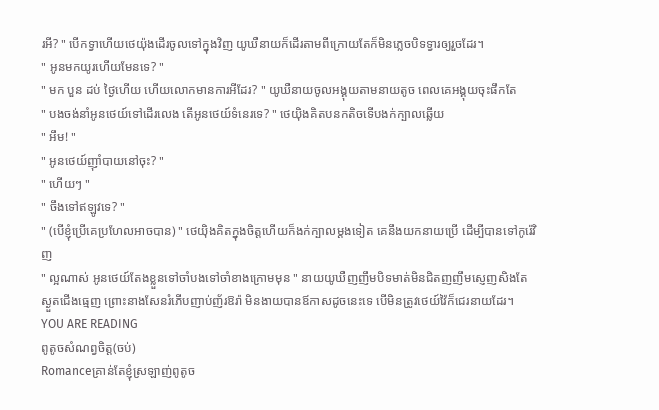រអី? " បើកទ្វាហើយថេយ៉ុងដើរចូលទៅក្នុងវិញ យូឃឺនាយក៏ដើរតាមពីក្រោយតែក៏មិនភ្លេចបិទទ្វារឲ្យរួចដែរ។
" អូនមកយូរហើយមែនទេ? "
" មក បួន ដប់ ថ្ងៃហើយ ហើយលោកមានការអីដែរ? " យូឃឺនាយចូលអង្គុយតាមនាយតូច ពេលគេអង្គុយចុះផឹកតែ
" បងចង់នាំអូនថេយ៍ទៅដើរលេង តើអូនថេយ៍ទំនេរទេ? " ថេយ៉ិងគិតបនកតិចទើបងក់ក្បាលឆ្លើយ
" អឹម! "
" អូនថេយ៍ញ៉ាំបាយនៅចុះ? "
" ហើយៗ "
" ចឹងទៅឥឡូវទេ? "
" (បើខ្ញុំប្រើគេប្រហែលអាចបាន) " ថេយ៉ិងគិតក្នុងចិត្តហើយក៏ងក់ក្បាលម្ដងទៀត គេនឹងយកនាយប្រើ ដើម្បីបានទៅកូរ៉េវិញ
" ល្អណាស់ អូនថេយ៍តែងខ្លួនទៅចាំបងទៅចាំខាងក្រោមមុន " នាយយូឃឺញញឹមបិទមាត់មិនជិតញញឹមស្ញេញសិងតែស្ងួតជើងធ្មេញ ព្រោះនាងសែនរំភើបញាប់ញ័រឱរ៉ា មិនងាយបានឪកាសដូចនេះទេ បើមិនត្រូវថេយ៍វ៉ៃក៏ជេរនាយដែរ។
YOU ARE READING
ពូតូចសំណព្វចិត្ត(ចប់)
Romanceគ្រាន់តែខ្ញុំស្រឡាញ់ពូតូច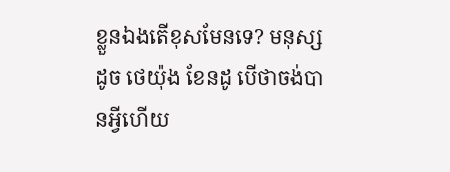ខ្លួនឯងតើខុសមែនទេ? មនុស្សដូច ថេយ៉ុង ខែនដូ បើថាចង់បានអ្វីហើយ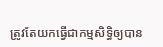ត្រូវតែយកធ្វើជាកម្មសិទ្ធិឲ្យបាន